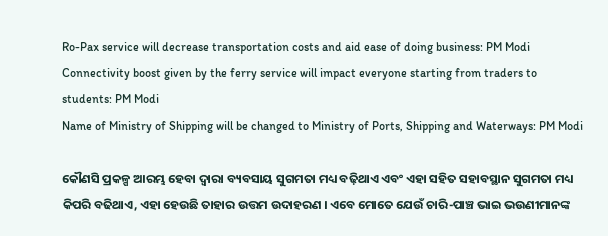Ro-Pax service will decrease transportation costs and aid ease of doing business: PM Modi
Connectivity boost given by the ferry service will impact everyone starting from traders to students: PM Modi
Name of Ministry of Shipping will be changed to Ministry of Ports, Shipping and Waterways: PM Modi

କୌଣସି ପ୍ରକଳ୍ପ ଆରମ୍ଭ ହେବା ଦ୍ୱାରା ବ୍ୟବସାୟ ସୁଗମତା ମଧ୍ୟ ବଢ଼ିଥାଏ ଏବଂ ଏହା ସହିତ ସହାବସ୍ଥାନ ସୁଗମତା ମଧ୍ୟ କିପରି ବଢିଥାଏ, ଏହା ହେଉଛି ତାହାର ଉତ୍ତମ ଉଦାହରଣ । ଏବେ ମୋତେ ଯେଉଁ ଚାରି-ପାଞ୍ଚ ଭାଇ ଭଉଣୀମାନଙ୍କ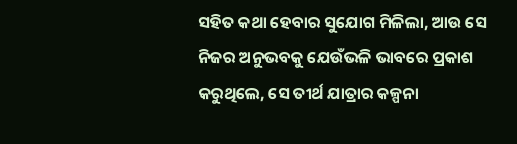ସହିତ କଥା ହେବାର ସୁଯୋଗ ମିଳିଲା, ଆଉ ସେ ନିଜର ଅନୁଭବକୁ ଯେଉଁଭଳି ଭାବରେ ପ୍ରକାଶ କରୁଥିଲେ, ସେ ତୀର୍ଥ ଯାତ୍ରାର କଳ୍ପନା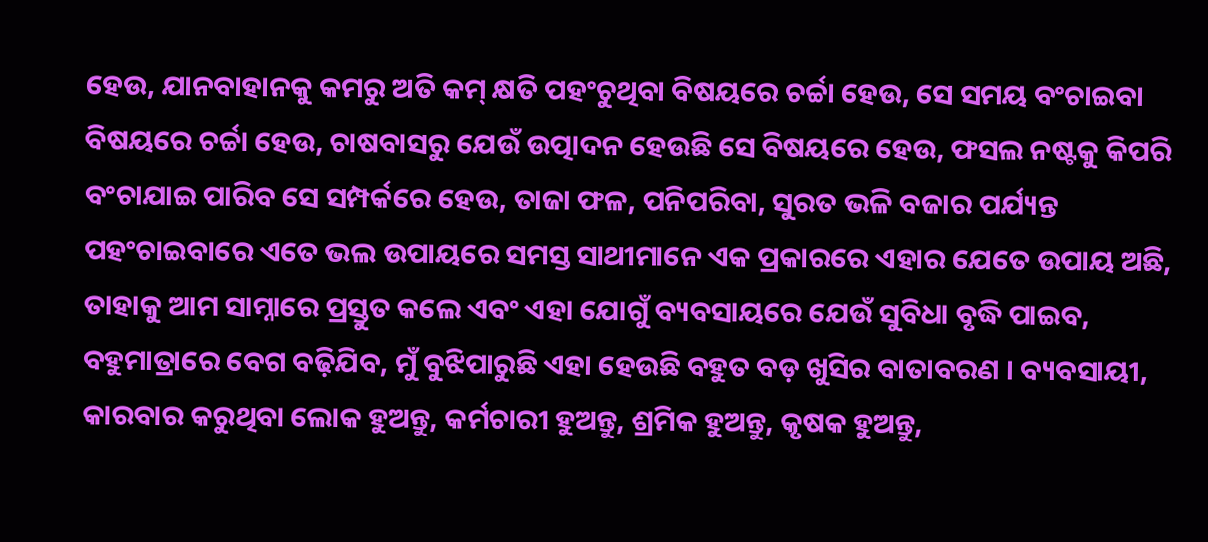ହେଉ, ଯାନବାହାନକୁ କମରୁ ଅତି କମ୍ କ୍ଷତି ପହଂଚୁଥିବା ବିଷୟରେ ଚର୍ଚ୍ଚା ହେଉ, ସେ ସମୟ ବଂଚାଇବା ବିଷୟରେ ଚର୍ଚ୍ଚା ହେଉ, ଚାଷବାସରୁ ଯେଉଁ ଉତ୍ପାଦନ ହେଉଛି ସେ ବିଷୟରେ ହେଉ, ଫସଲ ନଷ୍ଟକୁ କିପରି ବଂଚାଯାଇ ପାରିବ ସେ ସମ୍ପର୍କରେ ହେଉ, ତାଜା ଫଳ, ପନିପରିବା, ସୁରତ ଭଳି ବଜାର ପର୍ଯ୍ୟନ୍ତ ପହଂଚାଇବାରେ ଏତେ ଭଲ ଉପାୟରେ ସମସ୍ତ ସାଥୀମାନେ ଏକ ପ୍ରକାରରେ ଏହାର ଯେତେ ଉପାୟ ଅଛି, ତାହାକୁ ଆମ ସାମ୍ନାରେ ପ୍ରସ୍ତୁତ କଲେ ଏବଂ ଏହା ଯୋଗୁଁ ବ୍ୟବସାୟରେ ଯେଉଁ ସୁବିଧା ବୃଦ୍ଧି ପାଇବ, ବହୁମାତ୍ରାରେ ବେଗ ବଢ଼ିଯିବ, ମୁଁ ବୁଝିପାରୁଛି ଏହା ହେଉଛି ବହୁତ ବଡ଼ ଖୁସିର ବାତାବରଣ । ବ୍ୟବସାୟୀ, କାରବାର କରୁଥିବା ଲୋକ ହୁଅନ୍ତୁ, କର୍ମଚାରୀ ହୁଅନ୍ତୁ, ଶ୍ରମିକ ହୁଅନ୍ତୁ, କୃଷକ ହୁଅନ୍ତୁ,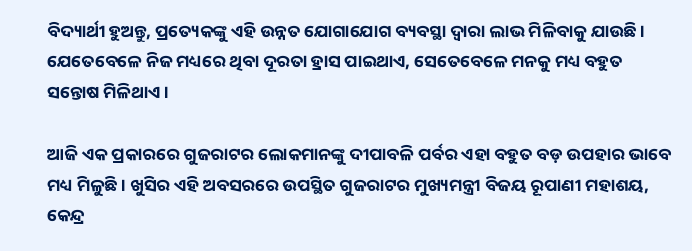ବିଦ୍ୟାର୍ଥୀ ହୁଅନ୍ତୁ, ପ୍ରତ୍ୟେକଙ୍କୁ ଏହି ଉନ୍ନତ ଯୋଗାଯୋଗ ବ୍ୟବସ୍ଥା ଦ୍ୱାରା ଲାଭ ମିଳିବାକୁ ଯାଉଛି । ଯେତେବେଳେ ନିଜ ମଧ୍ୟରେ ଥିବା ଦୂରତା ହ୍ରାସ ପାଇଥାଏ, ସେତେବେଳେ ମନକୁ ମଧ୍ୟ ବହୁତ ସନ୍ତୋଷ ମିଳିଥାଏ ।

ଆଜି ଏକ ପ୍ରକାରରେ ଗୁଜରାଟର ଲୋକମାନଙ୍କୁ ଦୀପାବଳି ପର୍ବର ଏହା ବହୁତ ବଡ଼ ଉପହାର ଭାବେ ମଧ୍ୟ ମିଳୁଛି । ଖୁସିର ଏହି ଅବସରରେ ଉପସ୍ଥିତ ଗୁଜରାଟର ମୁଖ୍ୟମନ୍ତ୍ରୀ ବିଜୟ ରୂପାଣୀ ମହାଶୟ, କେନ୍ଦ୍ର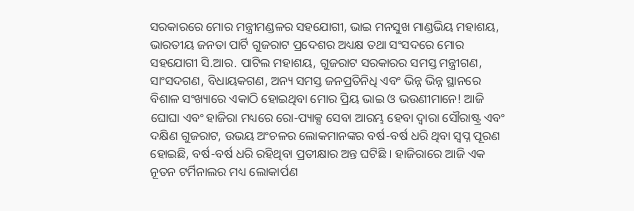ସରକାରରେ ମୋର ମନ୍ତ୍ରୀମଣ୍ଡଳର ସହଯୋଗୀ, ଭାଇ ମନସୁଖ ମାଣ୍ଡଭିୟ ମହାଶୟ, ଭାରତୀୟ ଜନତା ପାର୍ଟି ଗୁଜରାଟ ପ୍ରଦେଶର ଅଧ୍ୟକ୍ଷ ତଥା ସଂସଦରେ ମୋର ସହଯୋଗୀ ସି.ଆର. ପାଟିଲ ମହାଶୟ, ଗୁଜରାଟ ସରକାରର ସମସ୍ତ ମନ୍ତ୍ରୀଗଣ, ସାଂସଦଗଣ, ବିଧାୟକଗଣ, ଅନ୍ୟ ସମସ୍ତ ଜନପ୍ରତିନିଧି ଏବଂ ଭିନ୍ନ ଭିନ୍ନ ସ୍ଥାନରେ ବିଶାଳ ସଂଖ୍ୟାରେ ଏକାଠି ହୋଇଥିବା ମୋର ପ୍ରିୟ ଭାଇ ଓ ଭଉଣୀମାନେ! ଆଜି ଘୋଘା ଏବଂ ହାଜିରା ମଧ୍ୟରେ ରୋ-ପ୍ୟାକ୍ସ ସେବା ଆରମ୍ଭ ହେବା ଦ୍ୱାରା ସୌରାଷ୍ଟ୍ର ଏବଂ ଦକ୍ଷିଣ ଗୁଜରାଟ, ଉଭୟ ଅଂଚଳର ଲୋକମାନଙ୍କର ବର୍ଷ-ବର୍ଷ ଧରି ଥିବା ସ୍ୱପ୍ନ ପୂରଣ ହୋଇଛି, ବର୍ଷ-ବର୍ଷ ଧରି ରହିଥିବା ପ୍ରତୀକ୍ଷାର ଅନ୍ତ ଘଟିଛି । ହାଜିରାରେ ଆଜି ଏକ ନୂତନ ଟର୍ମିନାଲର ମଧ୍ୟ ଲୋକାର୍ପଣ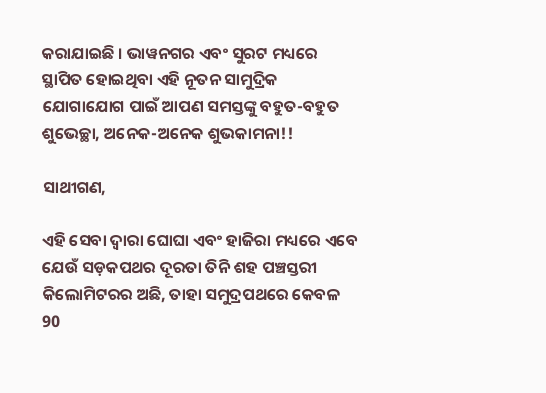କରାଯାଇଛି । ଭାୱନଗର ଏବଂ ସୁରଟ ମଧ୍ୟରେ ସ୍ଥାପିତ ହୋଇଥିବା ଏହି ନୂତନ ସାମୁଦ୍ରିକ ଯୋଗାଯୋଗ ପାଇଁ ଆପଣ ସମସ୍ତଙ୍କୁ ବହୁତ-ବହୁତ ଶୁଭେଚ୍ଛା, ଅନେକ-ଅନେକ ଶୁଭକାମନା!!

ସାଥୀଗଣ,

ଏହି ସେବା ଦ୍ୱାରା ଘୋଘା ଏବଂ ହାଜିରା ମଧ୍ୟରେ ଏବେ ଯେଉଁ ସଡ଼କପଥର ଦୂରତା ତିନି ଶହ ପଞ୍ଚସ୍ତରୀ କିଲୋମିଟରର ଅଛି, ତାହା ସମୁଦ୍ରପଥରେ କେବଳ 90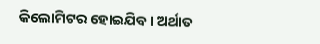କିଲୋମିଟର ହୋଇଯିବ । ଅର୍ଥାତ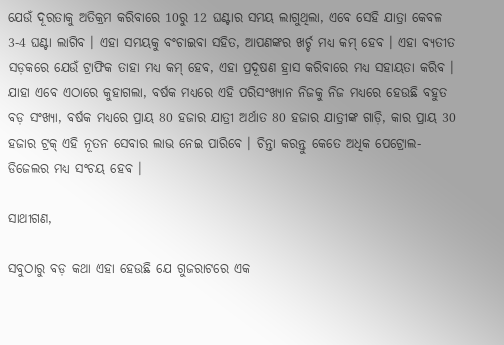ଯେଉଁ ଦୂରତାକୁ ଅତିକ୍ରମ କରିବାରେ 10ରୁ 12 ଘଣ୍ଟାର ସମୟ ଲାଗୁଥିଲା, ଏବେ ସେହି ଯାତ୍ରା କେବଳ 3-4 ଘଣ୍ଟା ଲାଗିବ । ଏହା ସମୟକୁ ବଂଚାଇବା ସହିତ, ଆପଣଙ୍କର ଖର୍ଚ୍ଚ ମଧ୍ୟ କମ୍ ହେବ । ଏହା ବ୍ୟତୀତ ସଡ଼କରେ ଯେଉଁ ଟ୍ରାଫିକ ତାହା ମଧ୍ୟ କମ୍ ହେବ, ଏହା ପ୍ରଦୂଷଣ ହ୍ରାସ କରିବାରେ ମଧ୍ୟ ସହାୟତା କରିବ । ଯାହା ଏବେ ଏଠାରେ କୁହାଗଲା, ବର୍ଷକ ମଧ୍ୟରେ ଏହି ପରିସଂଖ୍ୟାନ ନିଜକୁ ନିଜ ମଧ୍ୟରେ ହେଉଛି ବହୁତ ବଡ଼ ସଂଖ୍ୟା, ବର୍ଷକ ମଧ୍ୟରେ ପ୍ରାୟ 80 ହଜାର ଯାତ୍ରୀ ଅର୍ଥାତ 80 ହଜାର ଯାତ୍ରୀଙ୍କ ଗାଡ଼ି, କାର ପ୍ରାୟ 30 ହଜାର ଟ୍ରକ୍ ଏହି ନୂତନ ସେବାର ଲାଭ ନେଇ ପାରିବେ । ଚିନ୍ତା କରନ୍ତୁ କେତେ ଅଧିକ ପେଟ୍ରୋଲ-ଡିଜେଲର ମଧ୍ୟ ସଂଚୟ ହେବ ।

ସାଥୀଗଣ,

ସବୁଠାରୁ ବଡ଼ କଥା ଏହା ହେଉଛି ଯେ ଗୁଜରାଟରେ ଏକ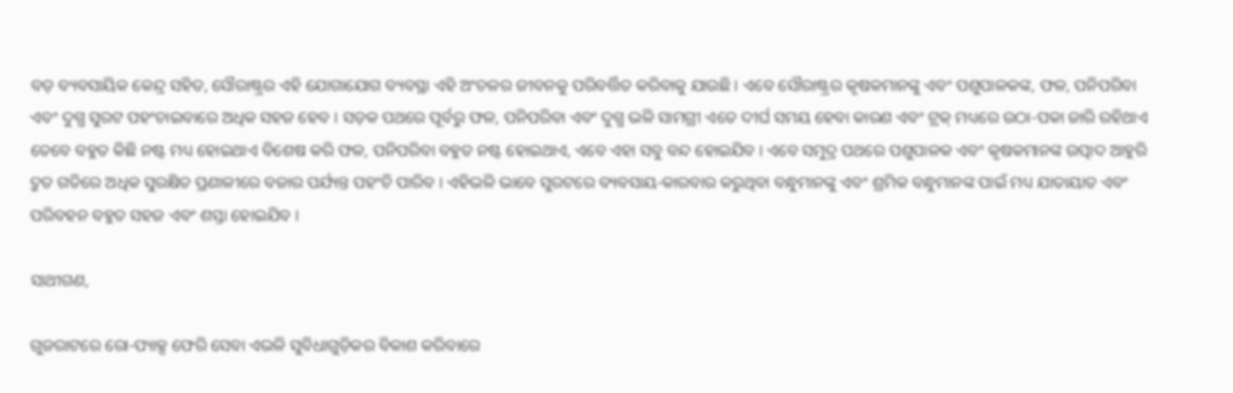ବଡ଼ ବ୍ୟବସାୟିକ କେନ୍ଦ୍ର ସହିତ, ସୌରାଷ୍ଟ୍ରର ଏହି ଯୋଗାଯୋଗ ବ୍ୟବସ୍ଥା ଏହି ଅଂଚଳର ଜୀବନକୁ ପରିବର୍ତ୍ତିତ କରିବାକୁ ଯାଉଛି । ଏବେ ସୌରାଷ୍ଟ୍ରର କୃଷକମାନଙ୍କୁ ଏବଂ ପଶୁପାଳକଙ୍କ, ଫଳ, ପନିପରିବା ଏବଂ ଦୁଗ୍ଧ ସୁରଟ ପହଂଚାଇବାରେ ଅଧିକ ସହଜ ହେବ । ସଡ଼କ ପଥରେ ପୂର୍ବରୁ ଫଳ, ପନିପରିବା ଏବଂ ଦୁଗ୍ଧ ଭଳି ସାମଗ୍ରୀ ଏତେ ଦୀର୍ଘ ସମୟ ହେବା କାରଣ ଏବଂ ଟ୍ରକ୍ ମଧ୍ୟରେ ଉଠା-ପକା ଜାରି ରହିଥାଏ ତେବେ ବହୁତ କିଛି ନଷ୍ଟ ମଧ୍ୟ ହୋଇଥାଏ ବିଶେଷ କରି ଫଳ, ପନିପରିବା ବହୁତ ନଷ୍ଟ ହୋଇଥାଏ, ଏବେ ଏହା ସବୁ ବନ୍ଦ ହୋଇଯିବ । ଏବେ ସମୁଦ୍ର ପଥରେ ପଶୁପାଳକ ଏବଂ କୃଷକମାନଙ୍କ ଉତ୍ପାଦ ଆହୁରି ଦ୍ରୁତ ଗତିରେ ଅଧିକ ସୁରକ୍ଷିତ ପ୍ରଣାଳୀରେ ବଜାର ପର୍ଯ୍ୟନ୍ତ ପହଂଚି ପାରିବ । ଏହିଭଳି ଭାବେ ସୁରଟରେ ବ୍ୟବସାୟ-କାରବାର କରୁଥିବା ବନ୍ଧୁମାନଙ୍କୁ ଏବଂ ଶ୍ରମିକ ବନ୍ଧୁମାନଙ୍କ ପାଇଁ ମଧ୍ୟ ଯାତାୟାତ ଏବଂ ପରିବହନ ବହୁତ ସହଜ ଏବଂ ଶସ୍ତା ହୋଇଯିବ ।

ସାଥୀଗଣ,

ଗୁଜରାଟରେ ରୋ-ପ୍ୟାକ୍ସ ଫେରି ସେବା ଏଭଳି ସୁବିଧାଗୁଡ଼ିକର ବିକାଶ କରିବାରେ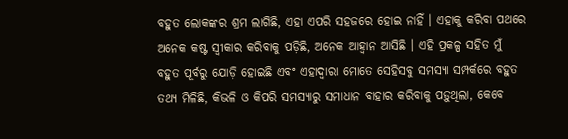ବହୁତ ଲୋକଙ୍କର ଶ୍ରମ ଲାଗିଛି, ଏହା ଏପରି ସହଜରେ ହୋଇ ନାହିଁ । ଏହାକୁ କରିବା ପଥରେ ଅନେକ କଷ୍ଟ ସ୍ୱୀକାର କରିବାକୁ ପଡ଼ିଛି, ଅନେକ ଆହ୍ୱାନ ଆସିଛି । ଏହି ପ୍ରକଳ୍ପ ସହିତ ମୁଁ ବହୁତ ପୂର୍ବରୁ ଯୋଡ଼ି ହୋଇଛି ଏବଂ ଏହାଦ୍ୱାରା ମୋତେ ସେହିସବୁ ସମସ୍ୟା ସମ୍ପର୍କରେ ବହୁତ ତଥ୍ୟ ମିଳିଛି, କିଭଳି ଓ କିପରି ସମସ୍ୟାରୁ ସମାଧାନ ବାହାର କରିବାକୁ ପଡ଼ୁଥିଲା, କେବେ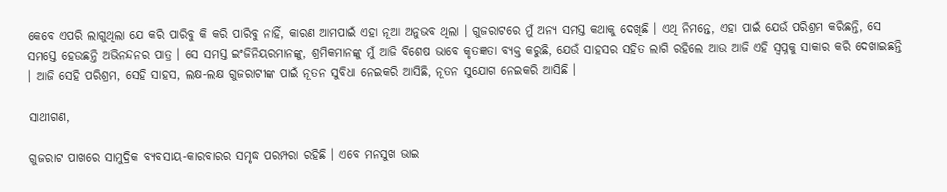କେବେ ଏପରି ଲାଗୁଥିଲା ଯେ କରି ପାରିବୁ କି କରି ପାରିବୁ ନାହିଁ, କାରଣ ଆମପାଇଁ ଏହା ନୂଆ ଅନୁଭବ ଥିଲା । ଗୁଜରାଟରେ ମୁଁ ଅନ୍ୟ ସମସ୍ତ କଥାକୁ ଦେଖିଛି । ଏଥି ନିମନ୍ତେ, ଏହା ପାଇଁ ଯେଉଁ ପରିଶ୍ରମ କରିଛନ୍ତି, ସେ ସମସ୍ତେ ହେଉଛନ୍ତି ଅଭିନନ୍ଦନର ପାତ୍ର । ସେ ସମସ୍ତ ଇଂଜିନିୟରମାନଙ୍କୁ, ଶ୍ରମିକମାନଙ୍କୁ ମୁଁ ଆଜି ବିଶେଷ ଭାବେ କୃତଜ୍ଞତା ବ୍ୟକ୍ତ କରୁଛି, ଯେଉଁ ସାହସର ସହିତ ଲାଗି ରହିଲେ ଆଉ ଆଜି ଏହି ସ୍ୱପ୍ନକୁ ସାକାର କରି ଦେଖାଇଛନ୍ତି । ଆଜି ସେହି ପରିଶ୍ରମ, ସେହି ସାହସ, ଲକ୍ଷ-ଲକ୍ଷ ଗୁଜରାଟୀଙ୍କ ପାଇଁ ନୂତନ ସୁବିଧା ନେଇକରି ଆସିଛି, ନୂତନ ସୁଯୋଗ ନେଇକରି ଆସିଛି ।

ସାଥୀଗଣ,

ଗୁଜରାଟ ପାଖରେ ସାମୁଦ୍ରିକ ବ୍ୟବସାୟ-କାରବାରର ସମୃଦ୍ଧ ପରମ୍ପରା ରହିଛି । ଏବେ ମନସୁଖ ଭାଇ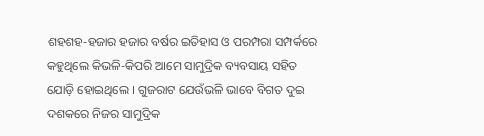ଶହଶହ-ହଜାର ହଜାର ବର୍ଷର ଇତିହାସ ଓ ପରମ୍ପରା ସମ୍ପର୍କରେ କହୁଥିଲେ କିଭଳି-କିପରି ଆମେ ସାମୁଦ୍ରିକ ବ୍ୟବସାୟ ସହିତ ଯୋଡ଼ି ହୋଇଥିଲେ । ଗୁଜରାଟ ଯେଉଁଭଳି ଭାବେ ବିଗତ ଦୁଇ ଦଶକରେ ନିଜର ସାମୁଦ୍ରିକ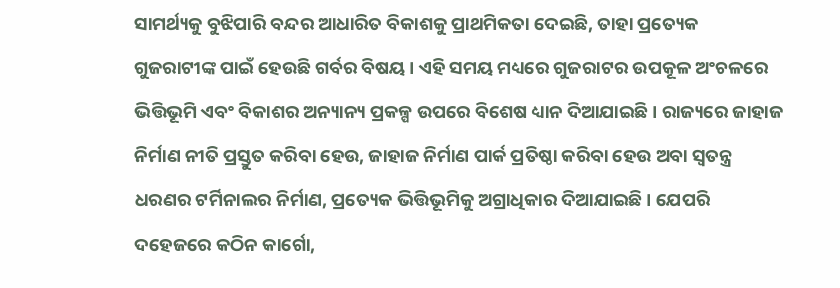ସାମର୍ଥ୍ୟକୁ ବୁଝିପାରି ବନ୍ଦର ଆଧାରିତ ବିକାଶକୁ ପ୍ରାଥମିକତା ଦେଇଛି, ତାହା ପ୍ରତ୍ୟେକ ଗୁଜରାଟୀଙ୍କ ପାଇଁ ହେଉଛି ଗର୍ବର ବିଷୟ । ଏହି ସମୟ ମଧ୍ୟରେ ଗୁଜରାଟର ଉପକୂଳ ଅଂଚଳରେ ଭିତ୍ତିଭୂମି ଏବଂ ବିକାଶର ଅନ୍ୟାନ୍ୟ ପ୍ରକଳ୍ପ ଉପରେ ବିଶେଷ ଧ୍ୟାନ ଦିଆଯାଇଛି । ରାଜ୍ୟରେ ଜାହାଜ ନିର୍ମାଣ ନୀତି ପ୍ରସ୍ତୁତ କରିବା ହେଉ, ଜାହାଜ ନିର୍ମାଣ ପାର୍କ ପ୍ରତିଷ୍ଠା କରିବା ହେଉ ଅବା ସ୍ୱତନ୍ତ୍ର ଧରଣର ଟର୍ମିନାଲର ନିର୍ମାଣ, ପ୍ରତ୍ୟେକ ଭିତ୍ତିଭୂମିକୁ ଅଗ୍ରାଧିକାର ଦିଆଯାଇଛି । ଯେପରି ଦହେଜରେ କଠିନ କାର୍ଗୋ,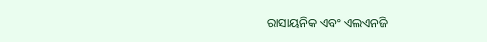ରାସାୟନିକ ଏବଂ ଏଲଏନଜି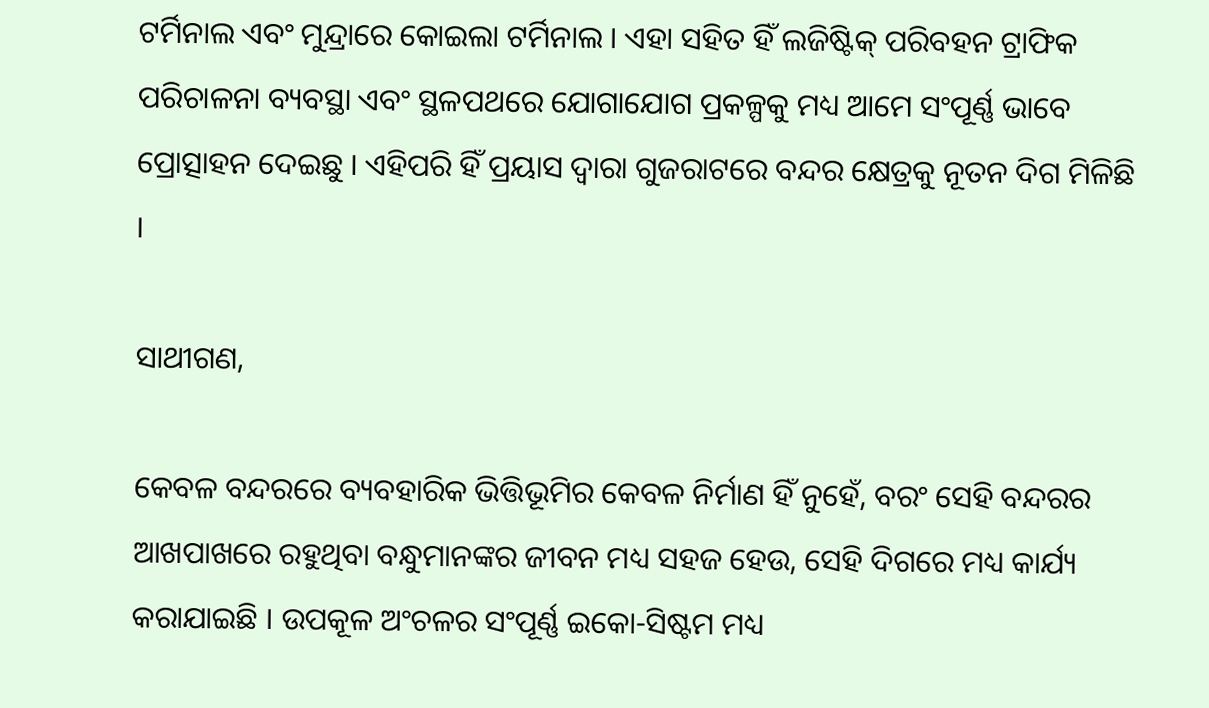ଟର୍ମିନାଲ ଏବଂ ମୁନ୍ଦ୍ରାରେ କୋଇଲା ଟର୍ମିନାଲ । ଏହା ସହିତ ହିଁ ଲଜିଷ୍ଟିକ୍ ପରିବହନ ଟ୍ରାଫିକ ପରିଚାଳନା ବ୍ୟବସ୍ଥା ଏବଂ ସ୍ଥଳପଥରେ ଯୋଗାଯୋଗ ପ୍ରକଳ୍ପକୁ ମଧ୍ୟ ଆମେ ସଂପୂର୍ଣ୍ଣ ଭାବେ ପ୍ରୋତ୍ସାହନ ଦେଇଛୁ । ଏହିପରି ହିଁ ପ୍ରୟାସ ଦ୍ୱାରା ଗୁଜରାଟରେ ବନ୍ଦର କ୍ଷେତ୍ରକୁ ନୂତନ ଦିଗ ମିଳିଛି ।

ସାଥୀଗଣ,

କେବଳ ବନ୍ଦରରେ ବ୍ୟବହାରିକ ଭିତ୍ତିଭୂମିର କେବଳ ନିର୍ମାଣ ହିଁ ନୁହେଁ, ବରଂ ସେହି ବନ୍ଦରର ଆଖପାଖରେ ରହୁଥିବା ବନ୍ଧୁମାନଙ୍କର ଜୀବନ ମଧ୍ୟ ସହଜ ହେଉ, ସେହି ଦିଗରେ ମଧ୍ୟ କାର୍ଯ୍ୟ କରାଯାଇଛି । ଉପକୂଳ ଅଂଚଳର ସଂପୂର୍ଣ୍ଣ ଇକୋ-ସିଷ୍ଟମ ମଧ୍ୟ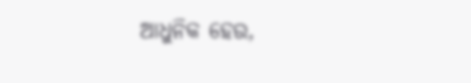ଆଧୁନିକ ହେଉ,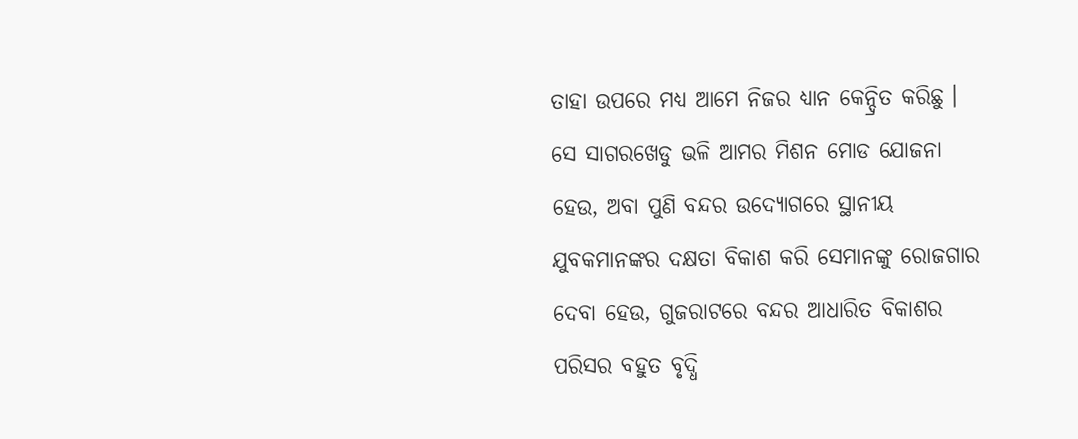ତାହା ଉପରେ ମଧ୍ୟ ଆମେ ନିଜର ଧ୍ୟାନ କେନ୍ଦ୍ରିତ କରିଛୁ । ସେ ସାଗରଖେଡୁ ଭଳି ଆମର ମିଶନ ମୋଡ ଯୋଜନା ହେଉ, ଅବା ପୁଣି ବନ୍ଦର ଉଦ୍ୟୋଗରେ ସ୍ଥାନୀୟ ଯୁବକମାନଙ୍କର ଦକ୍ଷତା ବିକାଶ କରି ସେମାନଙ୍କୁ ରୋଜଗାର ଦେବା ହେଉ, ଗୁଜରାଟରେ ବନ୍ଦର ଆଧାରିତ ବିକାଶର ପରିସର ବହୁତ ବୃଦ୍ଧି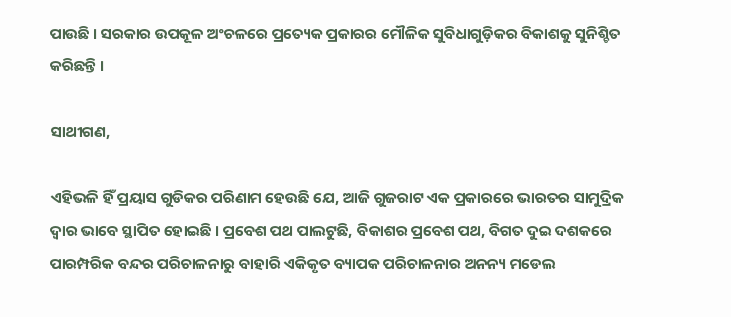ପାଉଛି । ସରକାର ଉପକୂଳ ଅଂଚଳରେ ପ୍ରତ୍ୟେକ ପ୍ରକାରର ମୌଳିକ ସୁବିଧାଗୁଡ଼ିକର ବିକାଶକୁ ସୁନିଶ୍ଚିତ କରିଛନ୍ତି ।

ସାଥୀଗଣ,

ଏହିଭଳି ହିଁ ପ୍ରୟାସ ଗୁଡିକର ପରିଣାମ ହେଉଛି ଯେ, ଆଜି ଗୁଜରାଟ ଏକ ପ୍ରକାରରେ ଭାରତର ସାମୁଦ୍ରିକ ଦ୍ୱାର ଭାବେ ସ୍ଥାପିତ ହୋଇଛି । ପ୍ରବେଶ ପଥ ପାଲଟୁଛି, ବିକାଶର ପ୍ରବେଶ ପଥ, ବିଗତ ଦୁଇ ଦଶକରେ ପାରମ୍ପରିକ ବନ୍ଦର ପରିଚାଳନାରୁ ବାହାରି ଏକିକୃତ ବ୍ୟାପକ ପରିଚାଳନାର ଅନନ୍ୟ ମଡେଲ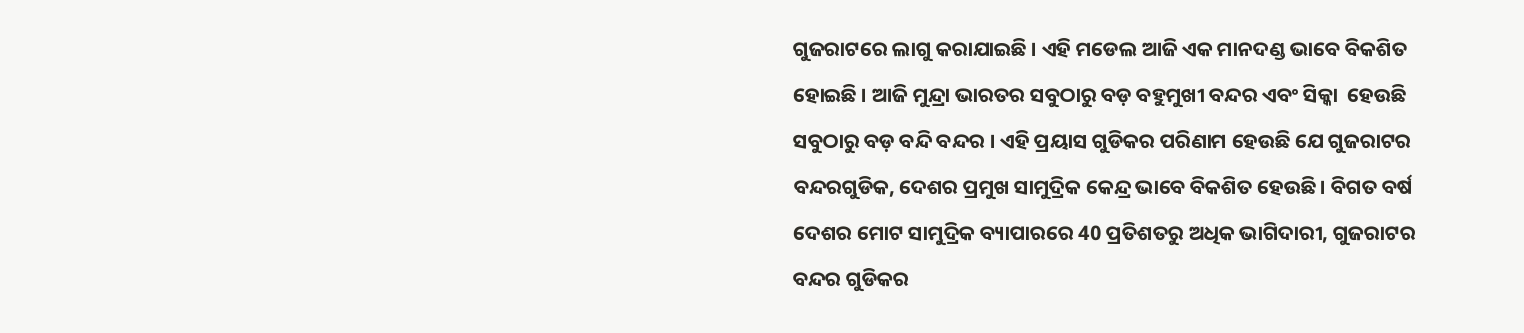ଗୁଜରାଟରେ ଲାଗୁ କରାଯାଇଛି । ଏହି ମଡେଲ ଆଜି ଏକ ମାନଦଣ୍ଡ ଭାବେ ବିକଶିତ ହୋଇଛି । ଆଜି ମୁନ୍ଦ୍ରା ଭାରତର ସବୁଠାରୁ ବଡ଼ ବହୁମୁଖୀ ବନ୍ଦର ଏବଂ ସିକ୍କା  ହେଉଛି ସବୁଠାରୁ ବଡ଼ ବନ୍ଦି ବନ୍ଦର । ଏହି ପ୍ରୟାସ ଗୁଡିକର ପରିଣାମ ହେଉଛି ଯେ ଗୁଜରାଟର ବନ୍ଦରଗୁଡିକ, ଦେଶର ପ୍ରମୁଖ ସାମୁଦ୍ରିକ କେନ୍ଦ୍ର ଭାବେ ବିକଶିତ ହେଉଛି । ବିଗତ ବର୍ଷ ଦେଶର ମୋଟ ସାମୁଦ୍ରିକ ବ୍ୟାପାରରେ 40 ପ୍ରତିଶତରୁ ଅଧିକ ଭାଗିଦାରୀ, ଗୁଜରାଟର ବନ୍ଦର ଗୁଡିକର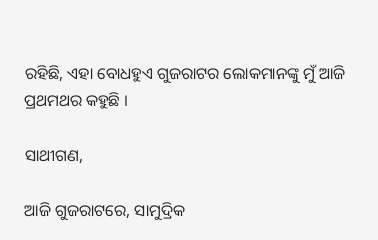ରହିଛି, ଏହା ବୋଧହୁଏ ଗୁଜରାଟର ଲୋକମାନଙ୍କୁ ମୁଁ ଆଜି ପ୍ରଥମଥର କହୁଛି ।

ସାଥୀଗଣ,

ଆଜି ଗୁଜରାଟରେ, ସାମୁଦ୍ରିକ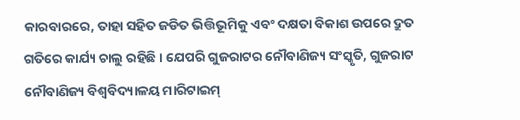କାରବାରରେ, ତାହା ସହିତ ଜଡିତ ଭିତ୍ତିଭୂମିକୁ ଏବଂ ଦକ୍ଷତା ବିକାଶ ଉପରେ ଦ୍ରୁତ ଗତିରେ କାର୍ଯ୍ୟ ଚାଲୁ ରହିଛି । ଯେପରି ଗୁଜରାଟର ନୌବାଣିଜ୍ୟ ସଂସ୍କୃତି, ଗୁଜରାଟ ନୌବାଣିଜ୍ୟ ବିଶ୍ୱବିଦ୍ୟାଳୟ ମାରିଟାଇମ୍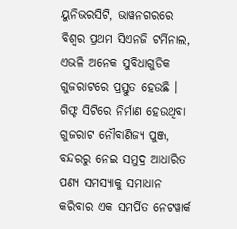ୟୁନିଭରସିଟି, ଭାୱନଗରରେ ବିଶ୍ୱର ପ୍ରଥମ ସିଏନଜି ଟର୍ମିନାଲ, ଏଭଳି ଅନେକ ସୁବିଧାଗୁଡିକ ଗୁଜରାଟରେ ପ୍ରସ୍ତୁତ ହେଉଛି । ଗିଫ୍ଟ ସିଟିରେ ନିର୍ମାଣ ହେଉଥିବା ଗୁଜରାଟ ନୌବାଣିଜ୍ୟ ପୁଞ୍ଜ, ବନ୍ଦରରୁ ନେଇ ସମୁଦ୍ର ଆଧାରିତ ପଣ୍ୟ ସମସ୍ୟାକୁ ସମାଧାନ କରିବାର ଏକ ସମର୍ପିତ ନେଟୱାର୍କ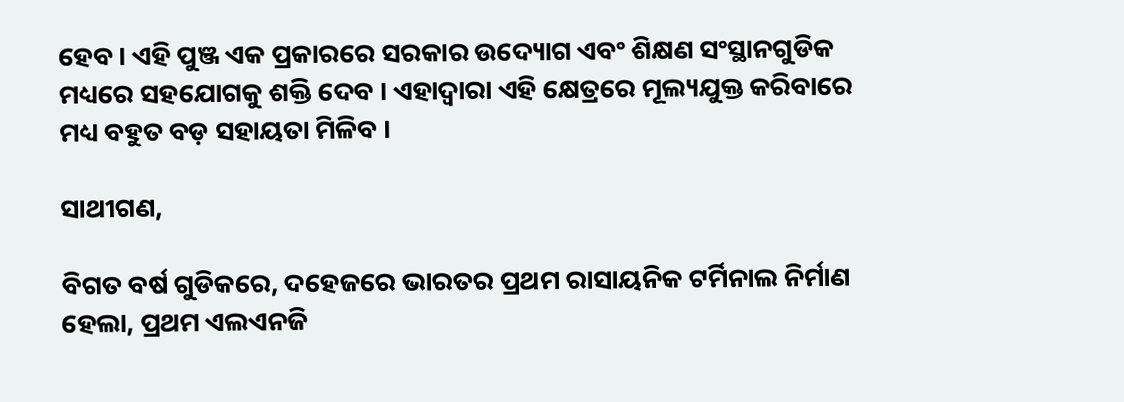ହେବ । ଏହି ପୁଞ୍ଜ ଏକ ପ୍ରକାରରେ ସରକାର ଉଦ୍ୟୋଗ ଏବଂ ଶିକ୍ଷଣ ସଂସ୍ଥାନଗୁଡିକ ମଧ୍ୟରେ ସହଯୋଗକୁ ଶକ୍ତି ଦେବ । ଏହାଦ୍ୱାରା ଏହି କ୍ଷେତ୍ରରେ ମୂଲ୍ୟଯୁକ୍ତ କରିବାରେ ମଧ୍ୟ ବହୁତ ବଡ଼ ସହାୟତା ମିଳିବ ।

ସାଥୀଗଣ,

ବିଗତ ବର୍ଷ ଗୁଡିକରେ, ଦହେଜରେ ଭାରତର ପ୍ରଥମ ରାସାୟନିକ ଟର୍ମିନାଲ ନିର୍ମାଣ ହେଲା, ପ୍ରଥମ ଏଲଏନଜି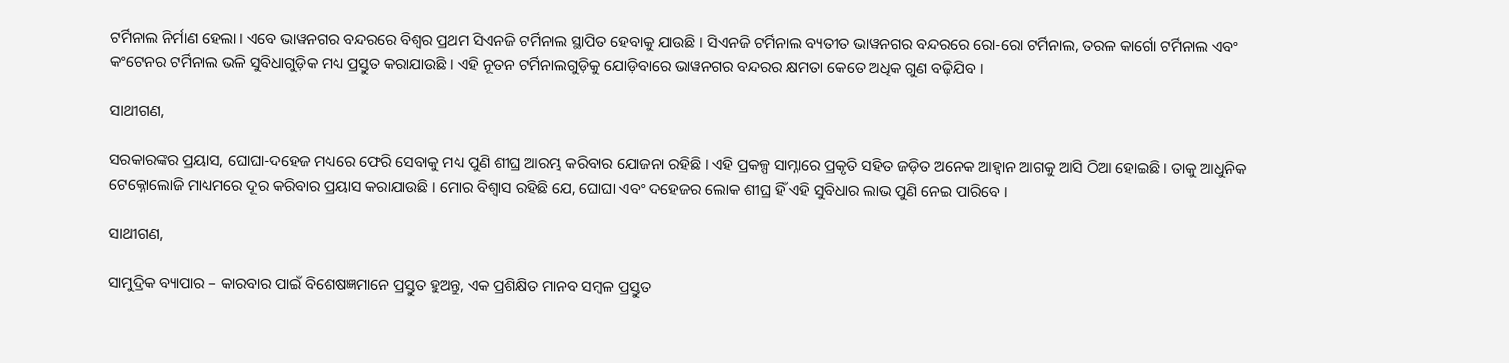ଟର୍ମିନାଲ ନିର୍ମାଣ ହେଲା । ଏବେ ଭାୱନଗର ବନ୍ଦରରେ ବିଶ୍ୱର ପ୍ରଥମ ସିଏନଜି ଟର୍ମିନାଲ ସ୍ଥାପିତ ହେବାକୁ ଯାଉଛି । ସିଏନଜି ଟର୍ମିନାଲ ବ୍ୟତୀତ ଭାୱନଗର ବନ୍ଦରରେ ରୋ-ରୋ ଟର୍ମିନାଲ, ତରଳ କାର୍ଗୋ ଟର୍ମିନାଲ ଏବଂ କଂଟେନର ଟର୍ମିନାଲ ଭଳି ସୁବିଧାଗୁଡ଼ିକ ମଧ୍ୟ ପ୍ରସ୍ତୁତ କରାଯାଉଛି । ଏହି ନୂତନ ଟର୍ମିନାଲଗୁଡ଼ିକୁ ଯୋଡ଼ିବାରେ ଭାୱନଗର ବନ୍ଦରର କ୍ଷମତା କେତେ ଅଧିକ ଗୁଣ ବଢ଼ିଯିବ ।

ସାଥୀଗଣ,

ସରକାରଙ୍କର ପ୍ରୟାସ, ଘୋଘା-ଦହେଜ ମଧ୍ୟରେ ଫେରି ସେବାକୁ ମଧ୍ୟ ପୁଣି ଶୀଘ୍ର ଆରମ୍ଭ କରିବାର ଯୋଜନା ରହିଛି । ଏହି ପ୍ରକଳ୍ପ ସାମ୍ନାରେ ପ୍ରକୃତି ସହିତ ଜଡ଼ିତ ଅନେକ ଆହ୍ୱାନ ଆଗକୁ ଆସି ଠିଆ ହୋଇଛି । ତାକୁ ଆଧୁନିକ ଟେକ୍ନୋଲୋଜି ମାଧ୍ୟମରେ ଦୂର କରିବାର ପ୍ରୟାସ କରାଯାଉଛି । ମୋର ବିଶ୍ୱାସ ରହିଛି ଯେ, ଘୋଘା ଏବଂ ଦହେଜର ଲୋକ ଶୀଘ୍ର ହିଁ ଏହି ସୁବିଧାର ଲାଭ ପୁଣି ନେଇ ପାରିବେ ।

ସାଥୀଗଣ,

ସାମୁଦ୍ରିକ ବ୍ୟାପାର – କାରବାର ପାଇଁ ବିଶେଷଜ୍ଞମାନେ ପ୍ରସ୍ତୁତ ହୁଅନ୍ତୁ, ଏକ ପ୍ରଶିକ୍ଷିତ ମାନବ ସମ୍ବଳ ପ୍ରସ୍ତୁତ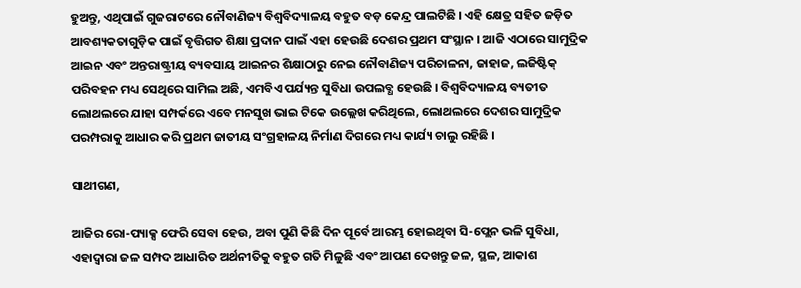ହୁଅନ୍ତୁ, ଏଥିପାଇଁ ଗୁଜରାଟରେ ନୌବାଣିଜ୍ୟ ବିଶ୍ୱବିଦ୍ୟାଳୟ ବହୁତ ବଡ଼ କେନ୍ଦ୍ର ପାଲଟିଛି । ଏହି କ୍ଷେତ୍ର ସହିତ ଜଡ଼ିତ ଆବଶ୍ୟକତାଗୁଡ଼ିକ ପାଇଁ ବୃତ୍ତିଗତ ଶିକ୍ଷା ପ୍ରଦାନ ପାଇଁ ଏହା ହେଉଛି ଦେଶର ପ୍ରଥମ ସଂସ୍ଥାନ । ଆଜି ଏଠାରେ ସାମୁଦ୍ରିକ ଆଇନ ଏବଂ ଅନ୍ତରାଷ୍ଟ୍ରୀୟ ବ୍ୟବସାୟ ଆଇନର ଶିକ୍ଷାଠାରୁ ନେଇ ନୌବାଣିଜ୍ୟ ପରିଚାଳନା, ଜାହାଜ, ଲଜିଷ୍ଟିକ୍ ପରିବହନ ମଧ୍ୟ ସେଥିରେ ସାମିଲ ଅଛି, ଏମବିଏ ପର୍ଯ୍ୟନ୍ତ ସୁବିଧା ଉପଲବ୍ଧ ହେଉଛି । ବିଶ୍ୱବିଦ୍ୟାଳୟ ବ୍ୟତୀତ ଲୋଥଲରେ ଯାହା ସମ୍ପର୍କରେ ଏବେ ମନସୁଖ ଭାଇ ଟିକେ ଉଲ୍ଲେଖ କରିଥିଲେ, ଲୋଥଲରେ ଦେଶର ସାମୁଦ୍ରିକ ପରମ୍ପରାକୁ ଆଧାର କରି ପ୍ରଥମ ଜାତୀୟ ସଂଗ୍ରହାଳୟ ନିର୍ମାଣ ଦିଗରେ ମଧ୍ୟ କାର୍ଯ୍ୟ ଚାଲୁ ରହିଛି ।

ସାଥୀଗଣ,

ଆଜିର ରୋ-ପ୍ୟାକ୍ସ ଫେରି ସେବା ହେଉ, ଅବା ପୁଣି କିଛି ଦିନ ପୂର୍ବେ ଆରମ୍ଭ ହୋଇଥିବା ସି-ପ୍ଲେନ ଭଳି ସୁବିଧା, ଏହାଦ୍ୱାରା ଜଳ ସମ୍ପଦ ଆଧାରିତ ଅର୍ଥନୀତିକୁ ବହୁତ ଗତି ମିଳୁଛି ଏବଂ ଆପଣ ଦେଖନ୍ତୁ ଜଳ, ସ୍ଥଳ, ଆକାଶ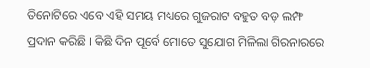ତିନୋଟିରେ ଏବେ ଏହି ସମୟ ମଧ୍ୟରେ ଗୁଜରାଟ ବହୁତ ବଡ଼ ଲମ୍ଫ ପ୍ରଦାନ କରିଛି । କିଛି ଦିନ ପୂର୍ବେ ମୋତେ ସୁଯୋଗ ମିଳିଲା ଗିରନାରରେ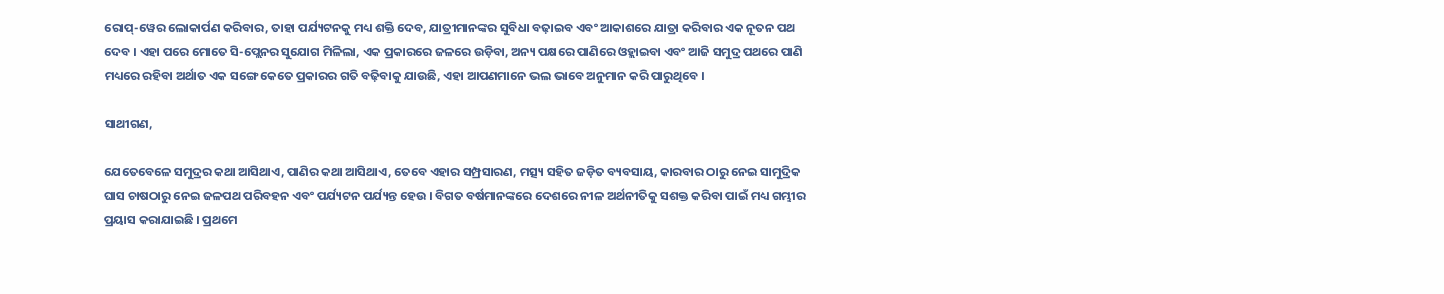ରୋପ୍-ୱେର ଲୋକାର୍ପଣ କରିବାର, ତାହା ପର୍ଯ୍ୟଟନକୁ ମଧ୍ୟ ଶକ୍ତି ଦେବ, ଯାତ୍ରୀମାନଙ୍କର ସୁବିଧା ବଢ଼ାଇବ ଏବଂ ଆକାଶରେ ଯାତ୍ରା କରିବାର ଏକ ନୂତନ ପଥ ଦେବ । ଏହା ପରେ ମୋତେ ସି-ପ୍ଲେନର ସୁଯୋଗ ମିଳିଲା, ଏକ ପ୍ରକାରରେ ଜଳରେ ଉଡ଼ିବା, ଅନ୍ୟ ପକ୍ଷରେ ପାଣିରେ ଓହ୍ଲାଇବା ଏବଂ ଆଜି ସମୁଦ୍ର ପଥରେ ପାଣି ମଧ୍ୟରେ ରହିବା ଅର୍ଥାତ ଏକ ସଙ୍ଗେ କେତେ ପ୍ରକାରର ଗତି ବଢ଼ିବାକୁ ଯାଉଛି, ଏହା ଆପଣମାନେ ଭଲ ଭାବେ ଅନୁମାନ କରି ପାରୁଥିବେ ।

ସାଥୀଗଣ,

ଯେତେବେଳେ ସମୁଦ୍ରର କଥା ଆସିଥାଏ, ପାଣିର କଥା ଆସିଥାଏ, ତେବେ ଏହାର ସମ୍ପ୍ରସାରଣ, ମତ୍ସ୍ୟ ସହିତ ଜଡ଼ିତ ବ୍ୟବସାୟ, କାରବାର ଠାରୁ ନେଇ ସାମୁଦ୍ରିକ ଘାସ ଚାଷଠାରୁ ନେଇ ଜଳପଥ ପରିବହନ ଏବଂ ପର୍ଯ୍ୟଟନ ପର୍ଯ୍ୟନ୍ତ ହେଉ । ବିଗତ ବର୍ଷମାନଙ୍କରେ ଦେଶରେ ନୀଳ ଅର୍ଥନୀତିକୁ ସଶକ୍ତ କରିବା ପାଇଁ ମଧ୍ୟ ଗମ୍ଭୀର ପ୍ରୟାସ କରାଯାଇଛି । ପ୍ରଥମେ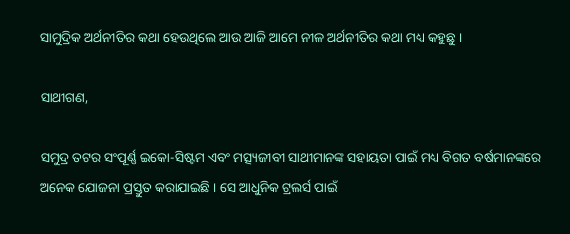ସାମୁଦ୍ରିକ ଅର୍ଥନୀତିର କଥା ହେଉଥିଲେ ଆଉ ଆଜି ଆମେ ନୀଳ ଅର୍ଥନୀତିର କଥା ମଧ୍ୟ କହୁଛୁ ।

ସାଥୀଗଣ,

ସମୁଦ୍ର ତଟର ସଂପୂର୍ଣ୍ଣ ଇକୋ-ସିଷ୍ଟମ ଏବଂ ମତ୍ସ୍ୟଜୀବୀ ସାଥୀମାନଙ୍କ ସହାୟତା ପାଇଁ ମଧ୍ୟ ବିଗତ ବର୍ଷମାନଙ୍କରେ ଅନେକ ଯୋଜନା ପ୍ରସ୍ତୁତ କରାଯାଇଛି । ସେ ଆଧୁନିକ ଟ୍ରଲର୍ସ ପାଇଁ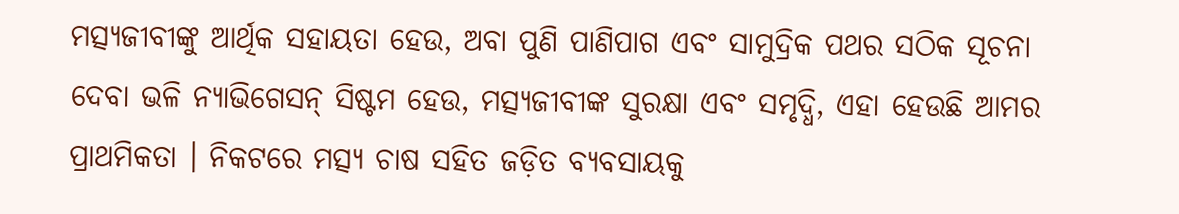ମତ୍ସ୍ୟଜୀବୀଙ୍କୁ ଆର୍ଥିକ ସହାୟତା ହେଉ, ଅବା ପୁଣି ପାଣିପାଗ ଏବଂ ସାମୁଦ୍ରିକ ପଥର ସଠିକ ସୂଚନା ଦେବା ଭଳି ନ୍ୟାଭିଗେସନ୍ ସିଷ୍ଟମ ହେଉ, ମତ୍ସ୍ୟଜୀବୀଙ୍କ ସୁରକ୍ଷା ଏବଂ ସମୃଦ୍ଧି, ଏହା ହେଉଛି ଆମର ପ୍ରାଥମିକତା । ନିକଟରେ ମତ୍ସ୍ୟ ଚାଷ ସହିତ ଜଡ଼ିତ ବ୍ୟବସାୟକୁ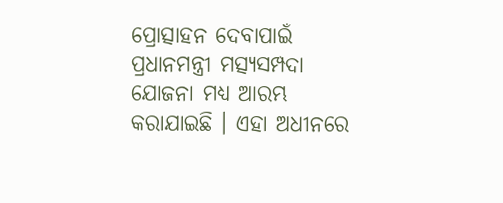ପ୍ରୋତ୍ସାହନ ଦେବାପାଇଁ ପ୍ରଧାନମନ୍ତ୍ରୀ ମତ୍ସ୍ୟସମ୍ପଦା ଯୋଜନା ମଧ୍ୟ ଆରମ୍ଭ କରାଯାଇଛି । ଏହା ଅଧୀନରେ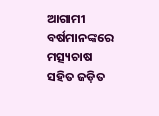ଆଗାମୀ ବର୍ଷମାନଙ୍କରେ ମତ୍ସ୍ୟଚାଷ ସହିତ ଜଡ଼ିତ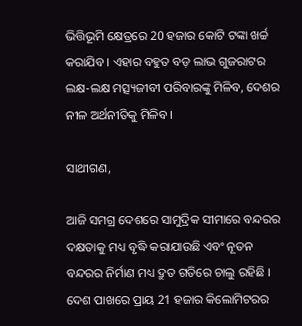ଭିତ୍ତିଭୂମି କ୍ଷେତ୍ରରେ 20 ହଜାର କୋଟି ଟଙ୍କା ଖର୍ଚ୍ଚ କରାଯିବ । ଏହାର ବହୁତ ବଡ଼ ଲାଭ ଗୁଜରାଟର ଲକ୍ଷ-ଲକ୍ଷ ମତ୍ସ୍ୟଜୀବୀ ପରିବାରଙ୍କୁ ମିଳିବ, ଦେଶର ନୀଳ ଅର୍ଥନୀତିକୁ ମିଳିବ ।

ସାଥୀଗଣ,

ଆଜି ସମଗ୍ର ଦେଶରେ ସାମୁଦ୍ରିକ ସୀମାରେ ବନ୍ଦରର ଦକ୍ଷତାକୁ ମଧ୍ୟ ବୃଦ୍ଧି କରାଯାଉଛି ଏବଂ ନୂତନ ବନ୍ଦରର ନିର୍ମାଣ ମଧ୍ୟ ଦ୍ରୁତ ଗତିରେ ଚାଲୁ ରହିଛି । ଦେଶ ପାଖରେ ପ୍ରାୟ 21 ହଜାର କିଲୋମିଟରର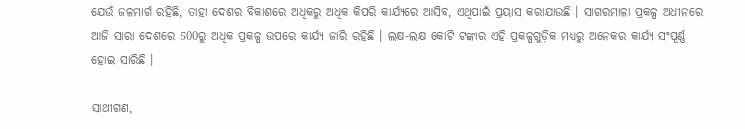ଯେଉଁ ଜଳମାର୍ଗ ରହିଛି, ତାହା ଦେଶର ବିକାଶରେ ଅଧିକରୁ ଅଧିକ କିପରି କାର୍ଯ୍ୟରେ ଆସିବ, ଏଥିପାଇଁ ପ୍ରୟାସ କରାଯାଉଛି । ସାଗରମାଳା ପ୍ରକଳ୍ପ ଅଧୀନରେ ଆଜି ସାରା ଦେଶରେ 500ରୁ ଅଧିକ ପ୍ରକଳ୍ପ ଉପରେ କାର୍ଯ୍ୟ ଜାରି ରହିଛି । ଲକ୍ଷ-ଲକ୍ଷ କୋଟି ଟଙ୍କାର ଏହି ପ୍ରକଳ୍ପଗୁଡ଼ିକ ମଧ୍ୟରୁ ଅନେକର କାର୍ଯ୍ୟ ସଂପୂର୍ଣ୍ଣ ହୋଇ ସାରିଛି ।

ସାଥୀଗଣ,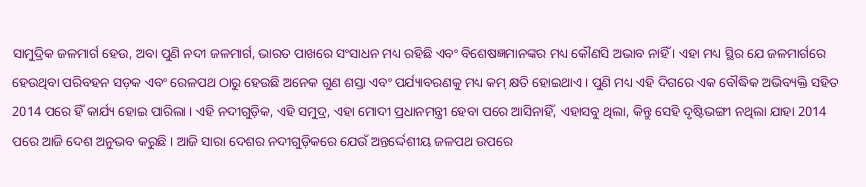ସାମୁଦ୍ରିକ ଜଳମାର୍ଗ ହେଉ, ଅବା ପୁଣି ନଦୀ ଜଳମାର୍ଗ, ଭାରତ ପାଖରେ ସଂସାଧନ ମଧ୍ୟ ରହିଛି ଏବଂ ବିଶେଷଜ୍ଞମାନଙ୍କର ମଧ୍ୟ କୌଣସି ଅଭାବ ନାହିଁ । ଏହା ମଧ୍ୟ ସ୍ଥିର ଯେ ଜଳମାର୍ଗରେ ହେଉଥିବା ପରିବହନ ସଡ଼କ ଏବଂ ରେଳପଥ ଠାରୁ ହେଉଛି ଅନେକ ଗୁଣ ଶସ୍ତା ଏବଂ ପର୍ଯ୍ୟାବରଣକୁ ମଧ୍ୟ କମ୍ କ୍ଷତି ହୋଇଥାଏ । ପୁଣି ମଧ୍ୟ ଏହି ଦିଗରେ ଏକ ବୌଦ୍ଧିକ ଅଭିବ୍ୟକ୍ତି ସହିତ 2014 ପରେ ହିଁ କାର୍ଯ୍ୟ ହୋଇ ପାରିଲା । ଏହି ନଦୀଗୁଡ଼ିକ, ଏହି ସମୁଦ୍ର, ଏହା ମୋଦୀ ପ୍ରଧାନମନ୍ତ୍ରୀ ହେବା ପରେ ଆସିନାହିଁ, ଏହାସବୁ ଥିଲା, କିନ୍ତୁ ସେହି ଦୃଷ୍ଟିଭଙ୍ଗୀ ନଥିଲା ଯାହା 2014 ପରେ ଆଜି ଦେଶ ଅନୁଭବ କରୁଛି । ଆଜି ସାରା ଦେଶର ନଦୀଗୁଡ଼ିକରେ ଯେଉଁ ଅନ୍ତର୍ଦ୍ଦେଶୀୟ ଜଳପଥ ଉପରେ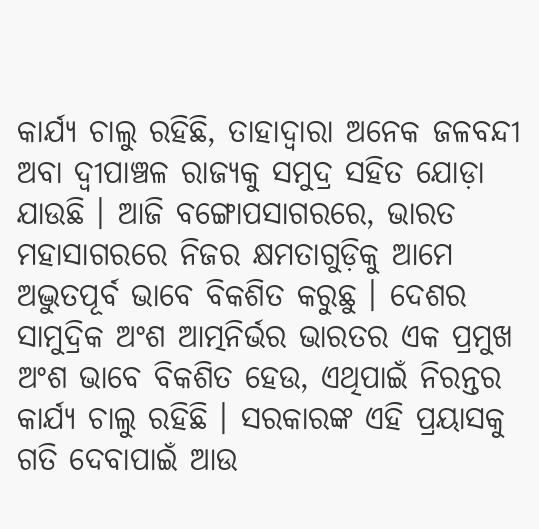କାର୍ଯ୍ୟ ଚାଲୁ ରହିଛି, ତାହାଦ୍ୱାରା ଅନେକ ଜଳବନ୍ଦୀ ଅବା ଦ୍ୱୀପାଞ୍ଚଳ ରାଜ୍ୟକୁ ସମୁଦ୍ର ସହିତ ଯୋଡ଼ା ଯାଉଛି । ଆଜି ବଙ୍ଗୋପସାଗରରେ, ଭାରତ ମହାସାଗରରେ ନିଜର କ୍ଷମତାଗୁଡ଼ିକୁ ଆମେ ଅଦ୍ଭୁତପୂର୍ବ ଭାବେ ବିକଶିତ କରୁଛୁ । ଦେଶର ସାମୁଦ୍ରିକ ଅଂଶ ଆତ୍ମନିର୍ଭର ଭାରତର ଏକ ପ୍ରମୁଖ ଅଂଶ ଭାବେ ବିକଶିତ ହେଉ, ଏଥିପାଇଁ ନିରନ୍ତର କାର୍ଯ୍ୟ ଚାଲୁ ରହିଛି । ସରକାରଙ୍କ ଏହି ପ୍ରୟାସକୁ ଗତି ଦେବାପାଇଁ ଆଉ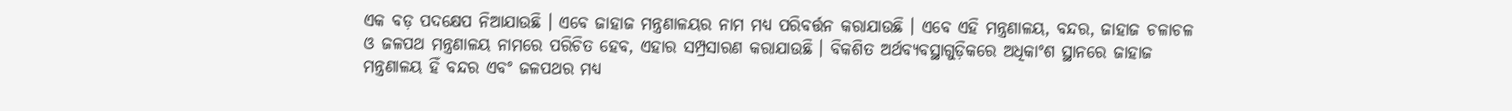ଏକ ବଡ଼ ପଦକ୍ଷେପ ନିଆଯାଉଛି । ଏବେ ଜାହାଜ ମନ୍ତ୍ରଣାଳୟର ନାମ ମଧ୍ୟ ପରିବର୍ତ୍ତନ କରାଯାଉଛି । ଏବେ ଏହି ମନ୍ତ୍ରଣାଳୟ, ବନ୍ଦର, ଜାହାଜ ଚଳାଚଳ ଓ ଜଳପଥ ମନ୍ତ୍ରଣାଳୟ ନାମରେ ପରିଚିତ ହେବ, ଏହାର ସମ୍ପ୍ରସାରଣ କରାଯାଉଛି । ବିକଶିତ ଅର୍ଥବ୍ୟବସ୍ଥାଗୁଡ଼ିକରେ ଅଧିକାଂଶ ସ୍ଥାନରେ ଜାହାଜ ମନ୍ତ୍ରଣାଳୟ ହିଁ ବନ୍ଦର ଏବଂ ଜଳପଥର ମଧ୍ୟ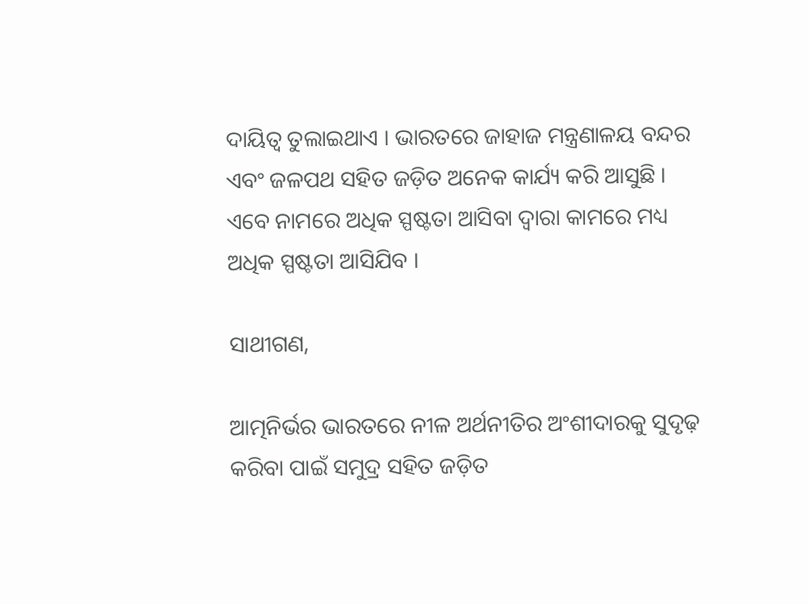ଦାୟିତ୍ୱ ତୁଲାଇଥାଏ । ଭାରତରେ ଜାହାଜ ମନ୍ତ୍ରଣାଳୟ ବନ୍ଦର ଏବଂ ଜଳପଥ ସହିତ ଜଡ଼ିତ ଅନେକ କାର୍ଯ୍ୟ କରି ଆସୁଛି । ଏବେ ନାମରେ ଅଧିକ ସ୍ପଷ୍ଟତା ଆସିବା ଦ୍ୱାରା କାମରେ ମଧ୍ୟ ଅଧିକ ସ୍ପଷ୍ଟତା ଆସିଯିବ ।

ସାଥୀଗଣ,

ଆତ୍ମନିର୍ଭର ଭାରତରେ ନୀଳ ଅର୍ଥନୀତିର ଅଂଶୀଦାରକୁ ସୁଦୃଢ଼ କରିବା ପାଇଁ ସମୁଦ୍ର ସହିତ ଜଡ଼ିତ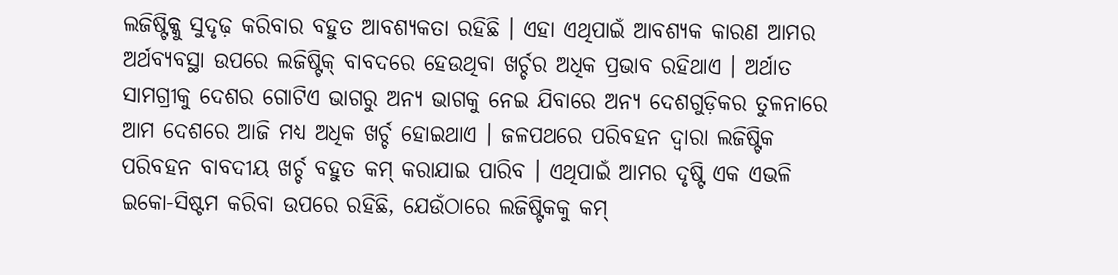ଲଜିଷ୍ଟିକ୍କୁ ସୁଦୃଢ଼ କରିବାର ବହୁତ ଆବଶ୍ୟକତା ରହିଛି । ଏହା ଏଥିପାଇଁ ଆବଶ୍ୟକ କାରଣ ଆମର ଅର୍ଥବ୍ୟବସ୍ଥା ଉପରେ ଲଜିଷ୍ଟିକ୍ ବାବଦରେ ହେଉଥିବା ଖର୍ଚ୍ଚର ଅଧିକ ପ୍ରଭାବ ରହିଥାଏ । ଅର୍ଥାତ ସାମଗ୍ରୀକୁ ଦେଶର ଗୋଟିଏ ଭାଗରୁ ଅନ୍ୟ ଭାଗକୁ ନେଇ ଯିବାରେ ଅନ୍ୟ ଦେଶଗୁଡ଼ିକର ତୁଳନାରେ ଆମ ଦେଶରେ ଆଜି ମଧ୍ୟ ଅଧିକ ଖର୍ଚ୍ଚ ହୋଇଥାଏ । ଜଳପଥରେ ପରିବହନ ଦ୍ୱାରା ଲଜିଷ୍ଟିକ ପରିବହନ ବାବଦୀୟ ଖର୍ଚ୍ଚ ବହୁତ କମ୍ କରାଯାଇ ପାରିବ । ଏଥିପାଇଁ ଆମର ଦୃଷ୍ଟି ଏକ ଏଭଳି ଇକୋ-ସିଷ୍ଟମ କରିବା ଉପରେ ରହିଛି, ଯେଉଁଠାରେ ଲଜିଷ୍ଟିକକୁ କମ୍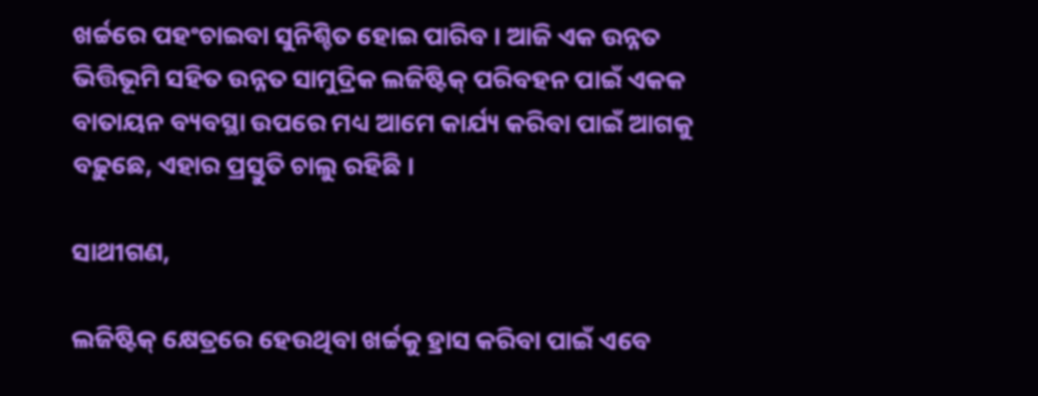ଖର୍ଚ୍ଚରେ ପହଂଚାଇବା ସୁନିଶ୍ଚିତ ହୋଇ ପାରିବ । ଆଜି ଏକ ଉନ୍ନତ ଭିତ୍ତିଭୂମି ସହିତ ଉନ୍ନତ ସାମୁଦ୍ରିକ ଲଜିଷ୍ଟିକ୍ ପରିବହନ ପାଇଁ ଏକକ ବାତାୟନ ବ୍ୟବସ୍ଥା ଉପରେ ମଧ୍ୟ ଆମେ କାର୍ଯ୍ୟ କରିବା ପାଇଁ ଆଗକୁ ବଢ଼ୁଛେ, ଏହାର ପ୍ରସ୍ତୁତି ଚାଲୁ ରହିଛି ।

ସାଥୀଗଣ,

ଲଜିଷ୍ଟିକ୍ କ୍ଷେତ୍ରରେ ହେଉଥିବା ଖର୍ଚ୍ଚକୁ ହ୍ରାସ କରିବା ପାଇଁ ଏବେ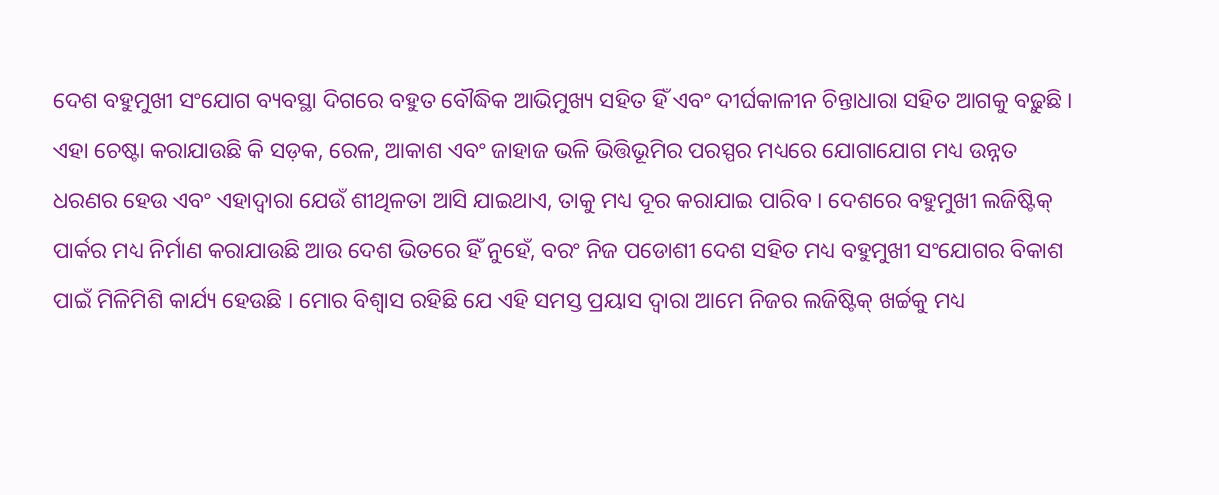ଦେଶ ବହୁମୁଖୀ ସଂଯୋଗ ବ୍ୟବସ୍ଥା ଦିଗରେ ବହୁତ ବୌଦ୍ଧିକ ଆଭିମୁଖ୍ୟ ସହିତ ହିଁ ଏବଂ ଦୀର୍ଘକାଳୀନ ଚିନ୍ତାଧାରା ସହିତ ଆଗକୁ ବଢ଼ୁଛି । ଏହା ଚେଷ୍ଟା କରାଯାଉଛି କି ସଡ଼କ, ରେଳ, ଆକାଶ ଏବଂ ଜାହାଜ ଭଳି ଭିତ୍ତିଭୂମିର ପରସ୍ପର ମଧ୍ୟରେ ଯୋଗାଯୋଗ ମଧ୍ୟ ଉନ୍ନତ ଧରଣର ହେଉ ଏବଂ ଏହାଦ୍ୱାରା ଯେଉଁ ଶୀଥିଳତା ଆସି ଯାଇଥାଏ, ତାକୁ ମଧ୍ୟ ଦୂର କରାଯାଇ ପାରିବ । ଦେଶରେ ବହୁମୁଖୀ ଲଜିଷ୍ଟିକ୍ ପାର୍କର ମଧ୍ୟ ନିର୍ମାଣ କରାଯାଉଛି ଆଉ ଦେଶ ଭିତରେ ହିଁ ନୁହେଁ, ବରଂ ନିଜ ପଡୋଶୀ ଦେଶ ସହିତ ମଧ୍ୟ ବହୁମୁଖୀ ସଂଯୋଗର ବିକାଶ ପାଇଁ ମିଳିମିଶି କାର୍ଯ୍ୟ ହେଉଛି । ମୋର ବିଶ୍ୱାସ ରହିଛି ଯେ ଏହି ସମସ୍ତ ପ୍ରୟାସ ଦ୍ୱାରା ଆମେ ନିଜର ଲଜିଷ୍ଟିକ୍ ଖର୍ଚ୍ଚକୁ ମଧ୍ୟ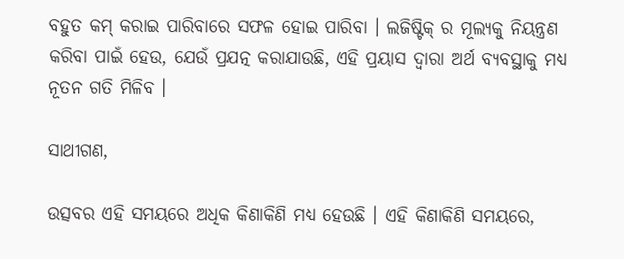ବହୁତ କମ୍ କରାଇ ପାରିବାରେ ସଫଳ ହୋଇ ପାରିବା । ଲଜିଷ୍ଟିକ୍ ର ମୂଲ୍ୟକୁ ନିୟନ୍ତ୍ରଣ କରିବା ପାଇଁ ହେଉ, ଯେଉଁ ପ୍ରଯତ୍ନ କରାଯାଉଛି, ଏହି ପ୍ରୟାସ ଦ୍ୱାରା ଅର୍ଥ ବ୍ୟବସ୍ଥାକୁ ମଧ୍ୟ ନୂତନ ଗତି ମିଳିବ ।

ସାଥୀଗଣ,

ଉତ୍ସବର ଏହି ସମୟରେ ଅଧିକ କିଣାକିଣି ମଧ୍ୟ ହେଉଛି । ଏହି କିଣାକିଣି ସମୟରେ,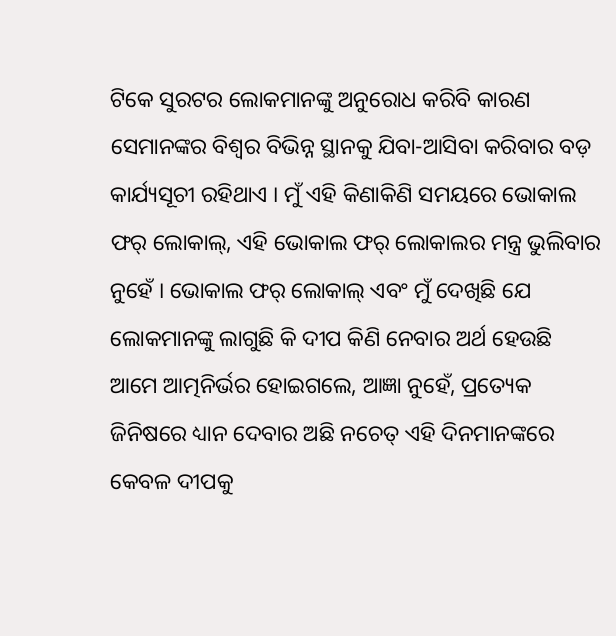ଟିକେ ସୁରଟର ଲୋକମାନଙ୍କୁ ଅନୁରୋଧ କରିବି କାରଣ ସେମାନଙ୍କର ବିଶ୍ୱର ବିଭିନ୍ନ ସ୍ଥାନକୁ ଯିବା-ଆସିବା କରିବାର ବଡ଼ କାର୍ଯ୍ୟସୂଚୀ ରହିଥାଏ । ମୁଁ ଏହି କିଣାକିଣି ସମୟରେ ଭୋକାଲ ଫର୍ ଲୋକାଲ୍, ଏହି ଭୋକାଲ ଫର୍ ଲୋକାଲର ମନ୍ତ୍ର ଭୁଲିବାର ନୁହେଁ । ଭୋକାଲ ଫର୍ ଲୋକାଲ୍ ଏବଂ ମୁଁ ଦେଖିଛି ଯେ ଲୋକମାନଙ୍କୁ ଲାଗୁଛି କି ଦୀପ କିଣି ନେବାର ଅର୍ଥ ହେଉଛି ଆମେ ଆତ୍ମନିର୍ଭର ହୋଇଗଲେ, ଆଜ୍ଞା ନୁହେଁ, ପ୍ରତ୍ୟେକ ଜିନିଷରେ ଧ୍ୟାନ ଦେବାର ଅଛି ନଚେତ୍ ଏହି ଦିନମାନଙ୍କରେ କେବଳ ଦୀପକୁ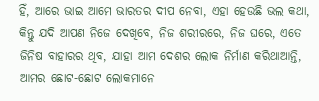ହିଁ, ଆରେ ଭାଇ ଆମେ ଭାରତର ଦୀପ ନେବା, ଏହା ହେଉଛି ଭଲ କଥା, କିନ୍ତୁ ଯଦି ଆପଣ ନିଜେ ଦେଖିବେ, ନିଜ ଶରୀରରେ, ନିଜ ଘରେ, ଏତେ ଜିନିଷ ବାହାରର ଥିବ, ଯାହା ଆମ ଦେଶର ଲୋକ ନିର୍ମାଣ କରିଥାଆନ୍ତି, ଆମର ଛୋଟ-ଛୋଟ ଲୋକମାନେ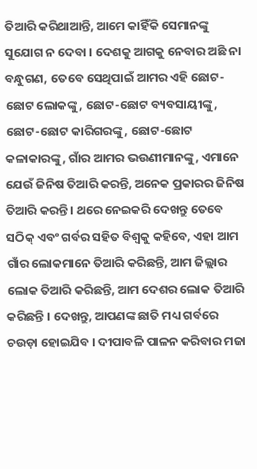ତିଆରି କରିଥାଆନ୍ତି, ଆମେ କାହିଁକି ସେମାନଙ୍କୁ ସୁଯୋଗ ନ ଦେବା । ଦେଶକୁ ଆଗକୁ ନେବାର ଅଛି ନା ବନ୍ଧୁଗଣ, ତେବେ ସେଥିପାଇଁ ଆମର ଏହି ଛୋଟ-ଛୋଟ ଲୋକଙ୍କୁ, ଛୋଟ-ଛୋଟ ବ୍ୟବସାୟୀଙ୍କୁ, ଛୋଟ-ଛୋଟ କାରିଗରଙ୍କୁ, ଛୋଟ-ଛୋଟ କଳାକାରଙ୍କୁ, ଗାଁର ଆମର ଭଉଣୀମାନଙ୍କୁ, ଏମାନେ ଯେଉଁ ଜିନିଷ ତିଆରି କରନ୍ତି, ଅନେକ ପ୍ରକାରର ଜିନିଷ ତିଆରି କରନ୍ତି । ଥରେ ନେଇକରି ଦେଖନ୍ତୁ ତେବେ ସଠିକ୍ ଏବଂ ଗର୍ବର ସହିତ ବିଶ୍ୱକୁ କହିବେ, ଏହା ଆମ ଗାଁର ଲୋକମାନେ ତିଆରି କରିଛନ୍ତି, ଆମ ଜିଲ୍ଲାର ଲୋକ ତିଆରି କରିଛନ୍ତି, ଆମ ଦେଶର ଲୋକ ତିଆରି କରିଛନ୍ତି । ଦେଖନ୍ତୁ, ଆପଣଙ୍କ ଛାତି ମଧ୍ୟ ଗର୍ବରେ ଚଉଡ଼ା ହୋଇଯିବ । ଦୀପାବଳି ପାଳନ କରିବାର ମଜା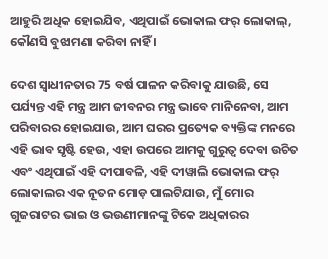ଆହୁରି ଅଧିକ ହୋଇଯିବ, ଏଥିପାଇଁ ଭୋକାଲ ଫର୍ ଲୋକାଲ୍, କୌଣସି ବୁଝାମଣା କରିବା ନାହିଁ ।

ଦେଶ ସ୍ୱାଧୀନତାର 75 ବର୍ଷ ପାଳନ କରିବାକୁ ଯାଉଛି, ସେ ପର୍ଯ୍ୟନ୍ତ ଏହି ମନ୍ତ୍ର ଆମ ଜୀବନର ମନ୍ତ୍ର ଭାବେ ମାନିନେବା, ଆମ ପରିବାରର ହୋଇଯାଉ, ଆମ ଘରର ପ୍ରତ୍ୟେକ ବ୍ୟକ୍ତିଙ୍କ ମନରେ ଏହି ଭାବ ସୃଷ୍ଟି ହେଉ, ଏହା ଉପରେ ଆମକୁ ଗୁରୁତ୍ୱ ଦେବା ଉଚିତ ଏବଂ ଏଥିପାଇଁ ଏହି ଦୀପାବଳି, ଏହି ଦୀୱାଲି ଭୋକାଲ ଫର୍ ଲୋକାଲର ଏକ ନୂତନ ମୋଡ଼ ପାଲଟିଯାଉ, ମୁଁ ମୋର ଗୁଜରାଟର ଭାଇ ଓ ଭଉଣୀମାନଙ୍କୁ ଟିକେ ଅଧିକାରର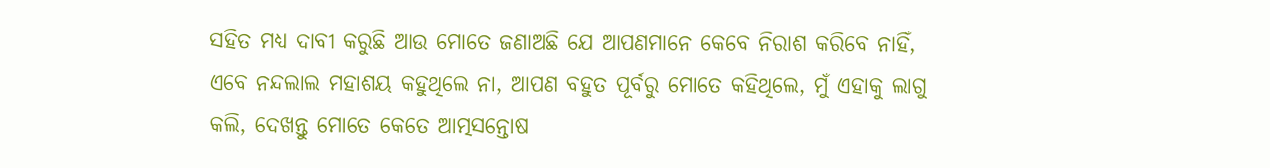ସହିତ ମଧ୍ୟ ଦାବୀ କରୁଛି ଆଉ ମୋତେ ଜଣାଅଛି ଯେ ଆପଣମାନେ କେବେ ନିରାଶ କରିବେ ନାହିଁ, ଏବେ ନନ୍ଦଲାଲ ମହାଶୟ କହୁଥିଲେ ନା, ଆପଣ ବହୁତ ପୂର୍ବରୁ ମୋତେ କହିଥିଲେ, ମୁଁ ଏହାକୁ ଲାଗୁ କଲି, ଦେଖନ୍ତୁ ମୋତେ କେତେ ଆତ୍ମସନ୍ତୋଷ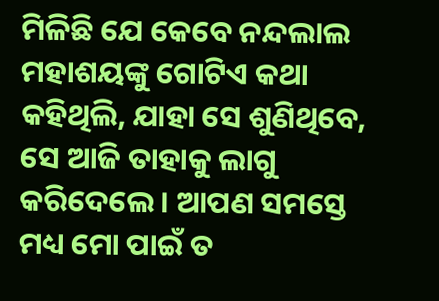ମିଳିଛି ଯେ କେବେ ନନ୍ଦଲାଲ ମହାଶୟଙ୍କୁ ଗୋଟିଏ କଥା କହିଥିଲି, ଯାହା ସେ ଶୁଣିଥିବେ, ସେ ଆଜି ତାହାକୁ ଲାଗୁ କରିଦେଲେ । ଆପଣ ସମସ୍ତେ ମଧ୍ୟ ମୋ ପାଇଁ ତ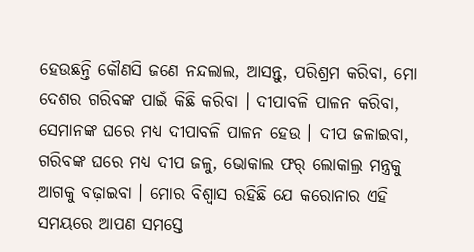ହେଉଛନ୍ତି କୌଣସି ଜଣେ ନନ୍ଦଲାଲ, ଆସନ୍ତୁ, ପରିଶ୍ରମ କରିବା, ମୋ ଦେଶର ଗରିବଙ୍କ ପାଇଁ କିଛି କରିବା । ଦୀପାବଳି ପାଳନ କରିବା, ସେମାନଙ୍କ ଘରେ ମଧ୍ୟ ଦୀପାବଳି ପାଳନ ହେଉ । ଦୀପ ଜଳାଇବା, ଗରିବଙ୍କ ଘରେ ମଧ୍ୟ ଦୀପ ଜଳୁ, ଭୋକାଲ ଫର୍ ଲୋକାଲ୍ର ମନ୍ତ୍ରକୁ ଆଗକୁ ବଢ଼ାଇବା । ମୋର ବିଶ୍ୱାସ ରହିଛି ଯେ କରୋନାର ଏହି ସମୟରେ ଆପଣ ସମସ୍ତେ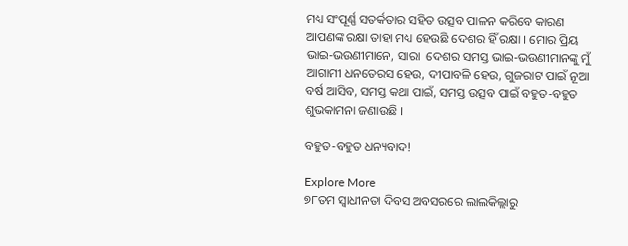ମଧ୍ୟ ସଂପୂର୍ଣ୍ଣ ସତର୍କତାର ସହିତ ଉତ୍ସବ ପାଳନ କରିବେ କାରଣ ଆପଣଙ୍କ ରକ୍ଷା ତାହା ମଧ୍ୟ ହେଉଛି ଦେଶର ହିଁ ରକ୍ଷା । ମୋର ପ୍ରିୟ ଭାଇ-ଭଉଣୀମାନେ, ସାରା  ଦେଶର ସମସ୍ତ ଭାଇ-ଭଉଣୀମାନଙ୍କୁ ମୁଁ ଆଗାମୀ ଧନତେରସ ହେଉ, ଦୀପାବଳି ହେଉ, ଗୁଜରାଟ ପାଇଁ ନୂଆ ବର୍ଷ ଆସିବ, ସମସ୍ତ କଥା ପାଇଁ, ସମସ୍ତ ଉତ୍ସବ ପାଇଁ ବହୁତ-ବହୁତ ଶୁଭକାମନା ଜଣାଉଛି ।

ବହୁତ-ବହୁତ ଧନ୍ୟବାଦ!

Explore More
୭୮ତମ ସ୍ୱାଧୀନତା ଦିବସ ଅବସରରେ ଲାଲକିଲ୍ଲାରୁ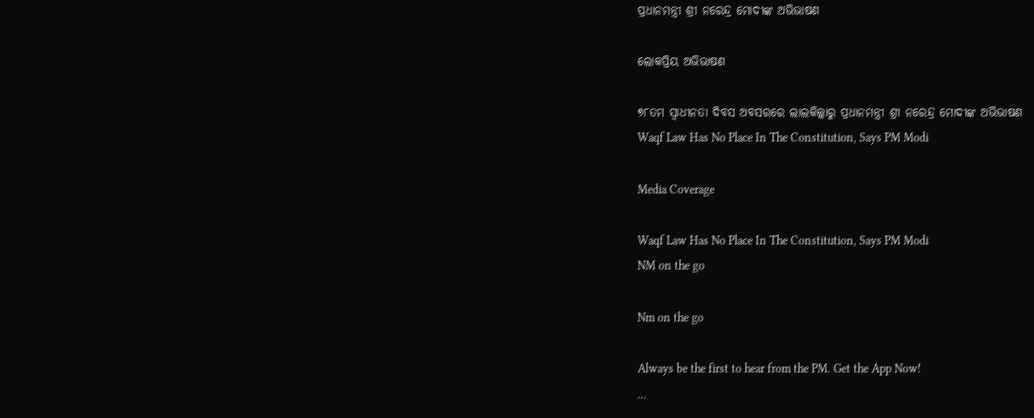ପ୍ରଧାନମନ୍ତ୍ରୀ ଶ୍ରୀ ନରେନ୍ଦ୍ର ମୋଦୀଙ୍କ ଅଭିଭାଷଣ

ଲୋକପ୍ରିୟ ଅଭିଭାଷଣ

୭୮ତମ ସ୍ୱାଧୀନତା ଦିବସ ଅବସରରେ ଲାଲକିଲ୍ଲାରୁ ପ୍ରଧାନମନ୍ତ୍ରୀ ଶ୍ରୀ ନରେନ୍ଦ୍ର ମୋଦୀଙ୍କ ଅଭିଭାଷଣ
Waqf Law Has No Place In The Constitution, Says PM Modi

Media Coverage

Waqf Law Has No Place In The Constitution, Says PM Modi
NM on the go

Nm on the go

Always be the first to hear from the PM. Get the App Now!
...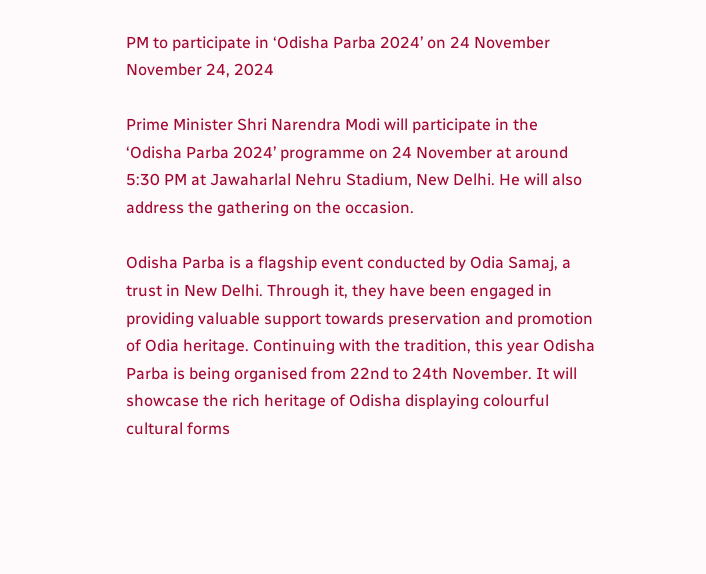PM to participate in ‘Odisha Parba 2024’ on 24 November
November 24, 2024

Prime Minister Shri Narendra Modi will participate in the ‘Odisha Parba 2024’ programme on 24 November at around 5:30 PM at Jawaharlal Nehru Stadium, New Delhi. He will also address the gathering on the occasion.

Odisha Parba is a flagship event conducted by Odia Samaj, a trust in New Delhi. Through it, they have been engaged in providing valuable support towards preservation and promotion of Odia heritage. Continuing with the tradition, this year Odisha Parba is being organised from 22nd to 24th November. It will showcase the rich heritage of Odisha displaying colourful cultural forms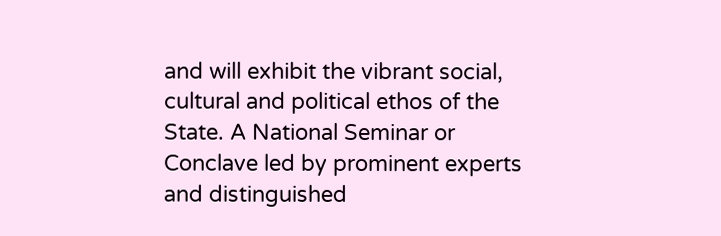and will exhibit the vibrant social, cultural and political ethos of the State. A National Seminar or Conclave led by prominent experts and distinguished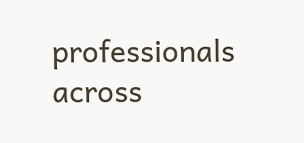professionals across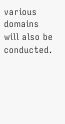various domains will also be conducted.